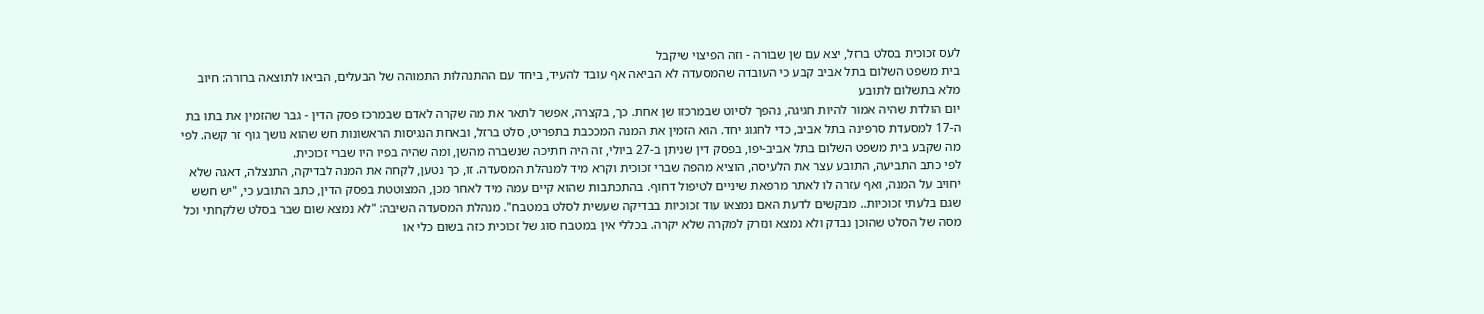לעס זכוכית בסלט ברזל, יצא עם שן שבורה - וזה הפיצוי שיקבל
בית משפט השלום בתל אביב קבע כי העובדה שהמסעדה לא הביאה אף עובד להעיד, ביחד עם ההתנהלות התמוהה של הבעלים, הביאו לתוצאה ברורה: חיוב מלא בתשלום לתובע
יום הולדת שהיה אמור להיות חגיגה, נהפך לסיוט שבמרכזו שן אחת. כך, בקצרה, אפשר לתאר את מה שקרה לאדם שבמרכז פסק הדין - גבר שהזמין את בתו בת ה-17 למסעדת סרפינה בתל אביב, כדי לחגוג יחד. הוא הזמין את המנה המככבת בתפריט, סלט ברזל, ובאחת הנגיסות הראשונות חש שהוא נושך גוף זר קשה. לפי מה שקבע בית משפט השלום בתל אביב-יפו, בפסק דין שניתן ב-27 ביולי, זה היה חתיכה שנשברה מהשן, ומה שהיה בפיו היו שברי זכוכית.
לפי כתב התביעה, התובע עצר את הלעיסה, הוציא מהפה שברי זכוכית וקרא מיד למנהלת המסעדה. זו, כך נטען, לקחה את המנה לבדיקה, התנצלה, דאגה שלא יחויב על המנה, ואף עזרה לו לאתר מרפאת שיניים לטיפול דחוף. בהתכתבות שהוא קיים עמה מיד לאחר מכן, המצוטטת בפסק הדין, כתב התובע כי, "יש חשש שגם בלעתי זכוכיות.. מבקשים לדעת האם נמצאו עוד זכוכיות בבדיקה שעשית לסלט במטבח". מנהלת המסעדה השיבה: "לא נמצא שום שבר בסלט שלקחתי וכל מסה של הסלט שהוכן נבדק ולא נמצא ונזרק למקרה שלא יקרה. בכללי אין במטבח סוג של זכוכית כזה בשום כלי או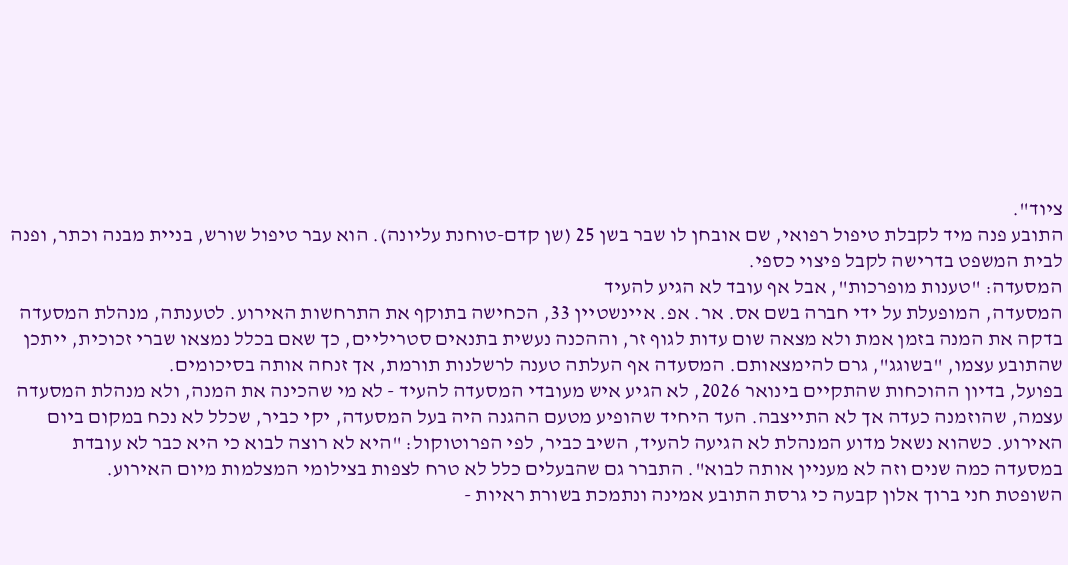ציוד".
התובע פנה מיד לקבלת טיפול רפואי, שם אובחן לו שבר בשן 25 (שן קדם-טוחנת עליונה). הוא עבר טיפול שורש, בניית מבנה וכתר, ופנה לבית המשפט בדרישה לקבל פיצוי כספי.
המסעדה: "טענות מופרכות", אבל אף עובד לא הגיע להעיד
המסעדה, המופעלת על ידי חברה בשם אס. אר. אפ. איינשטיין 33, הכחישה בתוקף את התרחשות האירוע. לטענתה, מנהלת המסעדה בדקה את המנה בזמן אמת ולא מצאה שום עדות לגוף זר, וההכנה נעשית בתנאים סטריליים, כך שאם בכלל נמצאו שברי זכוכית, ייתכן שהתובע עצמו, "בשוגג", גרם להימצאותם. המסעדה אף העלתה טענה לרשלנות תורמת, אך זנחה אותה בסיכומים.
בפועל, בדיון ההוכחות שהתקיים בינואר 2026, לא הגיע איש מעובדי המסעדה להעיד - לא מי שהכינה את המנה, ולא מנהלת המסעדה עצמה, שהוזמנה כעדה אך לא התייצבה. העד היחיד שהופיע מטעם ההגנה היה בעל המסעדה, יקי כביר, שכלל לא נכח במקום ביום האירוע. כשהוא נשאל מדוע המנהלת לא הגיעה להעיד, השיב כביר, לפי הפרוטוקול: "היא לא רוצה לבוא כי היא כבר לא עובדת במסעדה כמה שנים וזה לא מעניין אותה לבוא". התברר גם שהבעלים כלל לא טרח לצפות בצילומי המצלמות מיום האירוע.
השופטת חני ברוך אלון קבעה כי גרסת התובע אמינה ונתמכת בשורת ראיות -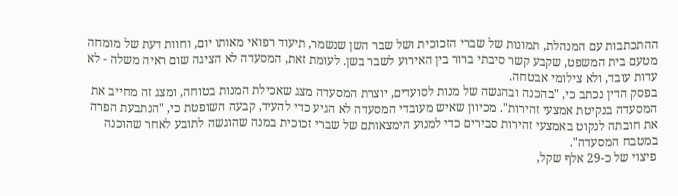ההתכתבות עם המנהלת, תמונות של שברי הזכוכית ושל שבר השן שנשמר, תיעוד רפואי מאותו יום, וחוות דעת של מומחה מטעם בית המשפט, שקבע קשר סיבתי ברור בין האירוע לשבר בשן. לעומת זאת, המסעדה לא הציגה שום ראיה משלה - לא עדות עובד, ולא צילומי אבטחה.
בפסק הדין נכתב כי, "בהכנה ובהגשה של מנות לסועדים, יוצרת המסעדה מצג שאכילת המנות בטוחה, ומצג זה מחייב את המסעדה בנקיטת אמצעי זהירות". מכיוון שאיש מעובדי המסעדה לא הגיע כדי להעיד, קבעה השופטת כי, "הנתבעת הפרה את חובתה לנקוט באמצעי זהירות סבירים כדי למנוע הימצאותם של שברי זכוכית במנה שהוגשה לתובע לאחר שהוכנה במטבח המסעדה".
פיצוי של כ-29 אלף שקל,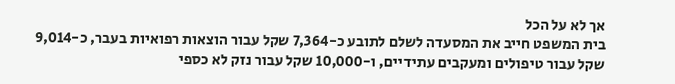אך לא על הכל
בית המשפט חייב את המסעדה לשלם לתובע כ-7,364 שקל עבור הוצאות רפואיות בעבר, כ-9,014 שקל עבור טיפולים ומעקבים עתידיים, ו-10,000 שקל עבור נזק לא כספי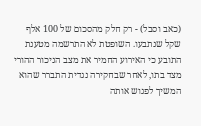(כאב וסבל) - רק חלק מהסכום של 100 אלף שקל שנתבעו. השופטת לא התרשמה מטענת התובע כי האירוע החמיר את מצב הניכור ההורי מצד בתו, לאחר שבחקירה נגדית התברר שהוא המשיך לפגוש אותה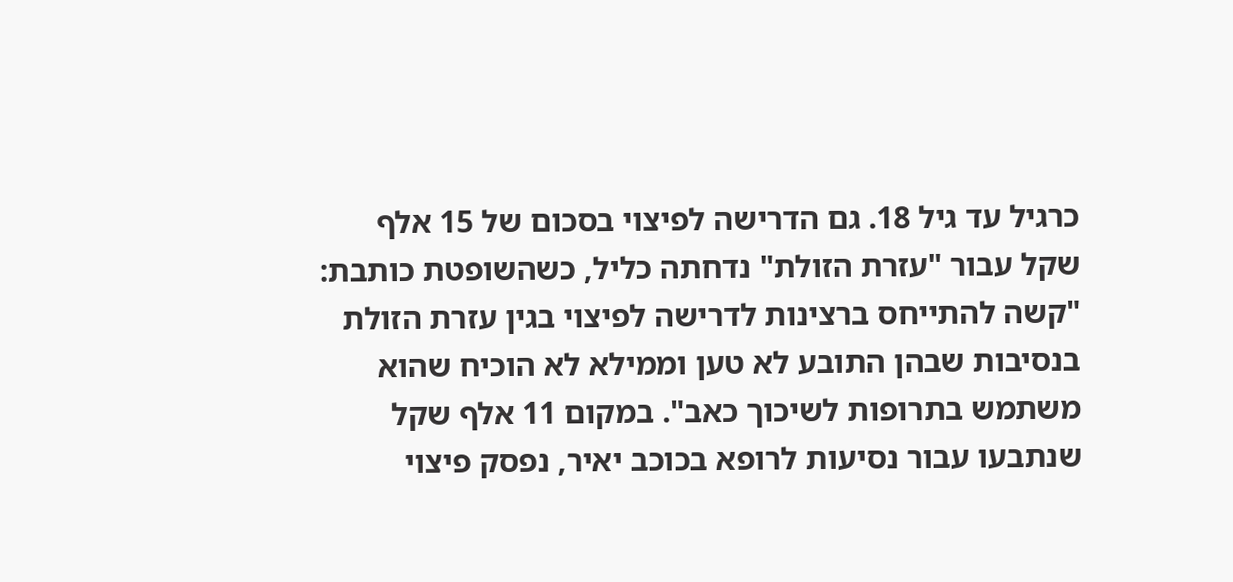כרגיל עד גיל 18. גם הדרישה לפיצוי בסכום של 15 אלף שקל עבור "עזרת הזולת" נדחתה כליל, כשהשופטת כותבת: "קשה להתייחס ברצינות לדרישה לפיצוי בגין עזרת הזולת בנסיבות שבהן התובע לא טען וממילא לא הוכיח שהוא משתמש בתרופות לשיכוך כאב". במקום 11 אלף שקל שנתבעו עבור נסיעות לרופא בכוכב יאיר, נפסק פיצוי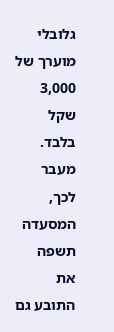גלובלי מוערך של 3,000 שקל בלבד.
מעבר לכך, המסעדה תשפה את התובע גם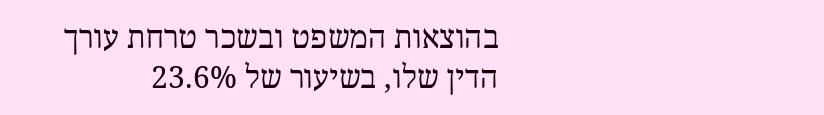בהוצאות המשפט ובשכר טרחת עורך הדין שלו, בשיעור של 23.6%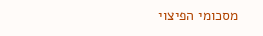מסכומי הפיצוי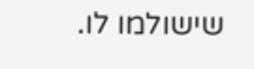שישולמו לו.